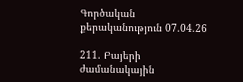Գործական քերականություն 07.04.26

211. Բայերի ժամանակային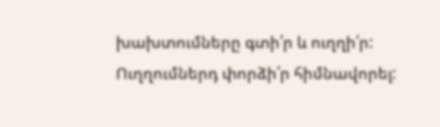խախտումները գտի՛ր և ուղղի՛ր: Ուղղումներդ փորձի՛ր հիմնավորել: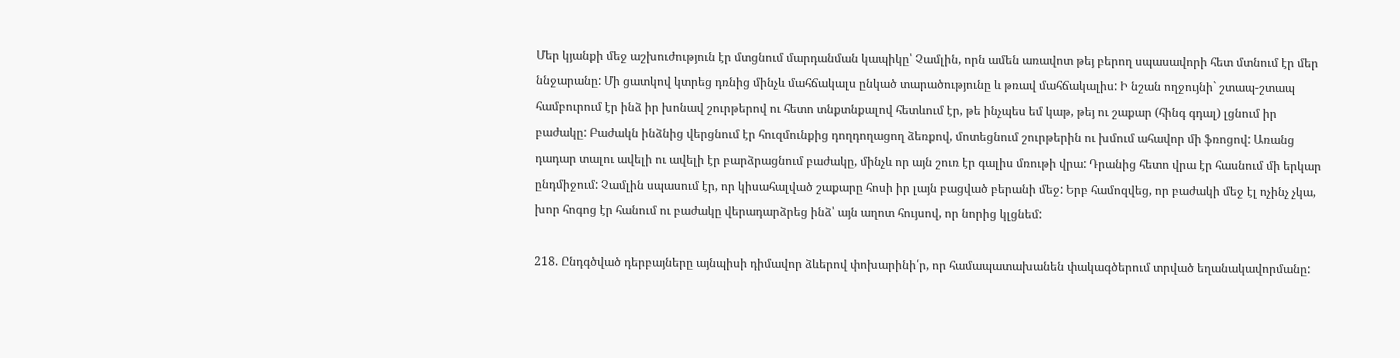Մեր կյանքի մեջ աշխուժություն էր մտցնում մարդանման կապիկը՝ Չամլին, որն ամեն առավոտ թեյ բերող սպասավորի հետ մտնում էր մեր ննջարանը: Մի ցատկով կտրեց դռնից մինչև մահճակալս ընկած տարածությունը և թռավ մահճակալիս: Ի նշան ողջույնի` շտապ-շտապ համբուրում էր ինձ իր խոնավ շուրթերով ու հետո տնքտնքալով հետևում էր, թե ինչպես եմ կաթ, թեյ ու շաքար (հինգ գդալ) լցնում իր բաժակը: Բաժակն ինձնից վերցնում էր հուզմունքից դողդողացող ձեռքով, մոտեցնում շուրթերին ու խմում ահավոր մի ֆռոցով: Առանց դադար տալու ավելի ու ավելի էր բարձրացնում բաժակը, մինչև որ այն շուռ էր գալիս մռութի վրա: Դրանից հետո վրա էր հասնում մի երկար ընդմիջում: Չամլին սպասում էր, որ կիսահալված շաքարը հոսի իր լայն բացված բերանի մեջ: Երբ համոզվեց, որ բաժակի մեջ էլ ոչինչ չկա, խոր հոգոց էր հանում ու բաժակը վերադարձրեց ինձ՝ այն աղոտ հույսով, որ նորից կլցնեմ:

218. Ընդգծված դերբայները այնպիսի դիմավոր ձևերով փոխարինի՛ր, որ համապատախանեն փակագծերում տրված եղանակավորմանը: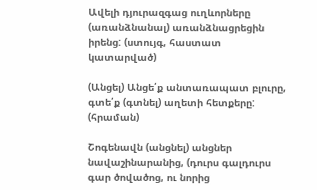Ավելի դյուրազգաց ուղևորները (առանձնանալ) առանձնացրեցին իրենց: (ստույգ, հաստատ կատարված)

(Անցել) Անցե՛ք անտառապատ բլուրը, գտե՛ք (գտնել) աղետի հետքերը: (հրաման)

Շոգենավն (անցնել) անցներ նավաշինարանից, (դուրս գալդուրս գար ծովածոց, ու նորից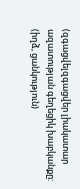(զգացվելզգացվեր լիակատար ազատության գեղեցիկ խաբկանքը: (իղձ, ցանկություն)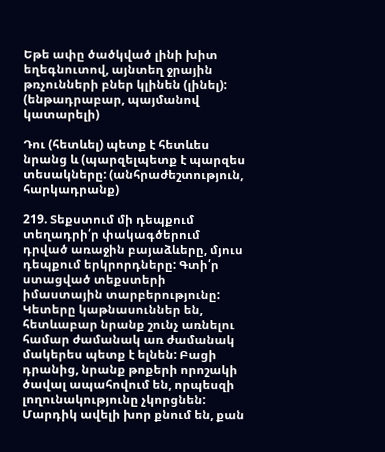Եթե ափը ծածկված լինի խիտ եղեգնուտով, այնտեղ ջրային թռչունների բներ կլինեն (լինել):  (ենթադրաբար, պայմանով կատարելի)

Դու (հետևել) պետք է հետևես նրանց և (պարզելպետք է պարզես տեսակները: (անհրաժեշտություն, հարկադրանք)

219. Տեքստում մի դեպքում տեղադրի՛ր փակագծերում դրված առաջին բայաձևերը, մյուս դեպքում երկրորդները: Գտի՛ր ստացված տեքստերի իմաստային տարբերությունը: Կետերը կաթնասուններ են, հետևաբար նրանք շունչ առնելու համար ժամանակ առ ժամանակ մակերես պետք է ելնեն: Բացի դրանից, նրանք թոքերի որոշակի ծավալ ապահովում են, որպեսզի լողունակությունը չկորցնեն:
Մարդիկ ավելի խոր քնում են, քան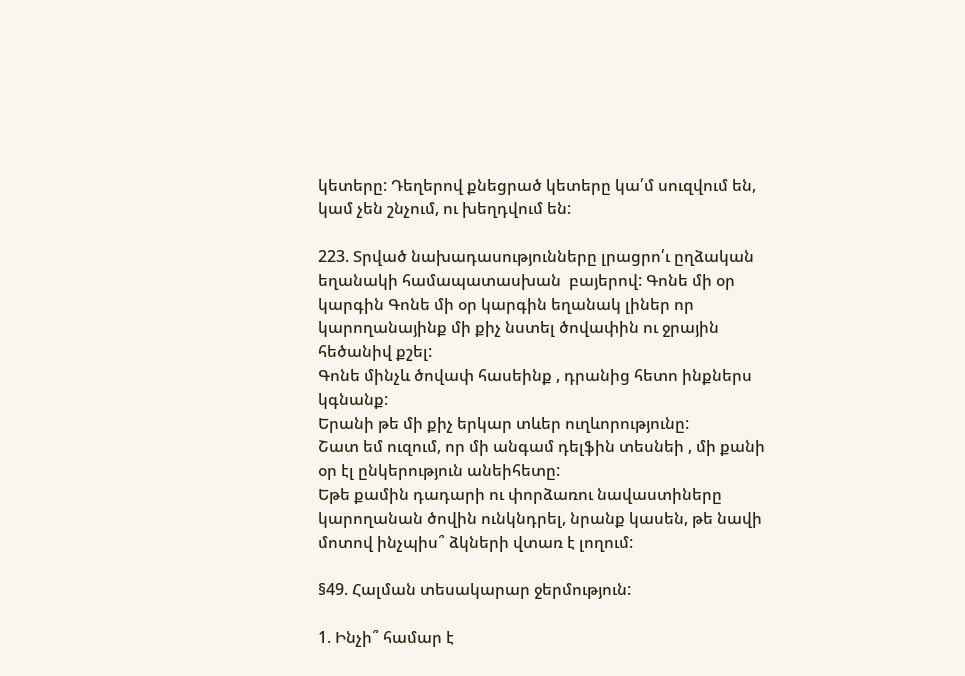կետերը: Դեղերով քնեցրած կետերը կա՛մ սուզվում են, կամ չեն շնչում, ու խեղդվում են:

223. Տրված նախադասությունները լրացրո՛ւ ըղձական եղանակի համապատասխան  բայերով: Գոնե մի օր կարգին Գոնե մի օր կարգին եղանակ լիներ որ կարողանայինք մի քիչ նստել ծովափին ու ջրային հեծանիվ քշել:
Գոնե մինչև ծովափ հասեինք , դրանից հետո ինքներս կգնանք:
Երանի թե մի քիչ երկար տևեր ուղևորությունը:
Շատ եմ ուզում, որ մի անգամ դելֆին տեսնեի , մի քանի օր էլ ընկերություն անեիհետը:
Եթե քամին դադարի ու փորձառու նավաստիները կարողանան ծովին ունկնդրել, նրանք կասեն, թե նավի մոտով ինչպիս՞ ձկների վտառ է լողում:

§49. Հալման տեսակարար ջերմություն:

1. Ինչի՞ համար է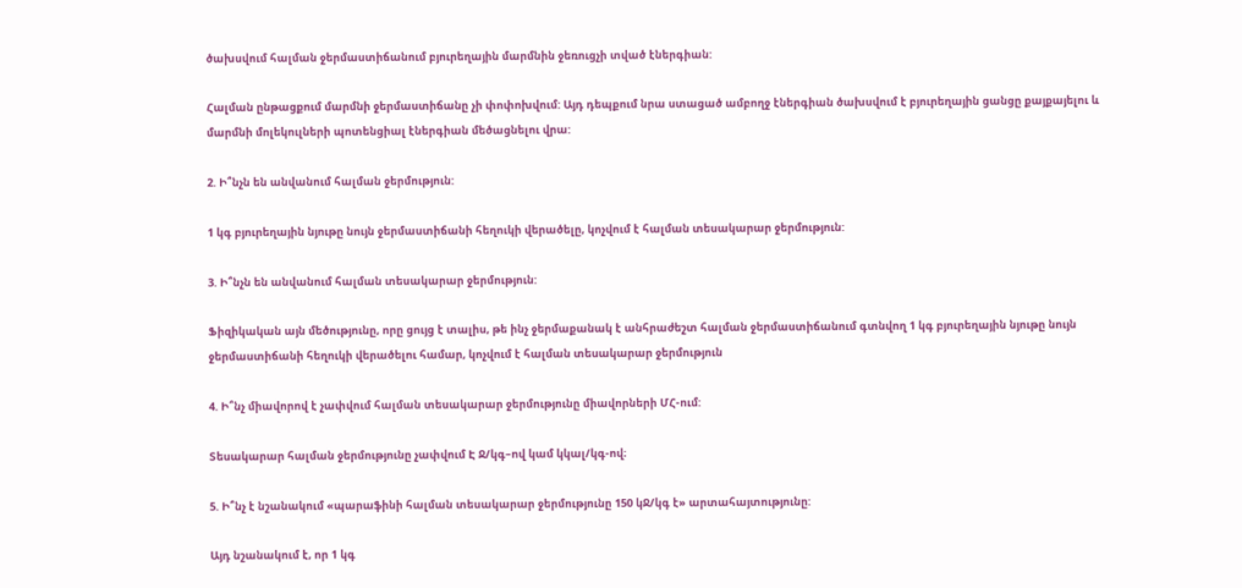ծախսվում հալման ջերմաստիճանում բյուրեղային մարմնին ջեռուցչի տված էներգիան:

Հալման ընթացքում մարմնի ջերմաստիճանը չի փոփոխվում: Այդ դեպքում նրա ստացած ամբողջ էներգիան ծախսվում է բյուրեղային ցանցը քայքայելու և մարմնի մոլեկուլների պոտենցիալ էներգիան մեծացնելու վրա:

2. Ի՞նչն են անվանում հալման ջերմություն:

1 կգ բյուրեղային նյութը նույն ջերմաստիճանի հեղուկի վերածելը, կոչվում է հալման տեսակարար ջերմություն:

3. Ի՞նչն են անվանում հալման տեսակարար ջերմություն:

Ֆիզիկական այն մեծությունը, որը ցույց է տալիս, թե ինչ ջերմաքանակ է անհրաժեշտ հալման ջերմաստիճանում գտնվող 1 կգ բյուրեղային նյութը նույն ջերմաստիճանի հեղուկի վերածելու համար, կոչվում է հալման տեսակարար ջերմություն

4. Ի՞նչ միավորով է չափվում հալման տեսակարար ջերմությունը միավորների ՄՀ-ում:

Տեսակարար հալման ջերմությունը չափվում Է Ջ/կգ–ով կամ կկալ/կգ-ով։

5. Ի՞նչ է նշանակում «պարաֆինի հալման տեսակարար ջերմությունը 150 կՋ/կգ է» արտահայտությունը:

Այդ նշանակում է, որ 1 կգ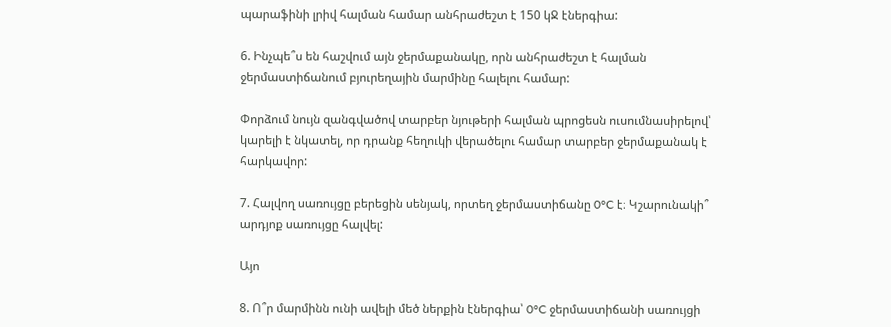պարաֆինի լրիվ հալման համար անհրաժեշտ է 150 կՋ էներգիա:

6. Ինչպե՞ս են հաշվում այն ջերմաքանակը, որն անհրաժեշտ է հալման ջերմաստիճանում բյուրեղային մարմինը հալելու համար:

Փորձում նույն զանգվածով տարբեր նյութերի հալման պրոցեսն ուսումնասիրելով՝ կարելի է նկատել, որ դրանք հեղուկի վերածելու համար տարբեր ջերմաքանակ է հարկավոր:

7. Հալվող սառույցը բերեցին սենյակ, որտեղ ջերմաստիճանը 0°C է։ Կշարունակի՞ արդյոք սառույցը հալվել:

Այո

8. Ո՞ր մարմինն ունի ավելի մեծ ներքին էներգիա՝ 0°C ջերմաստիճանի սառույցի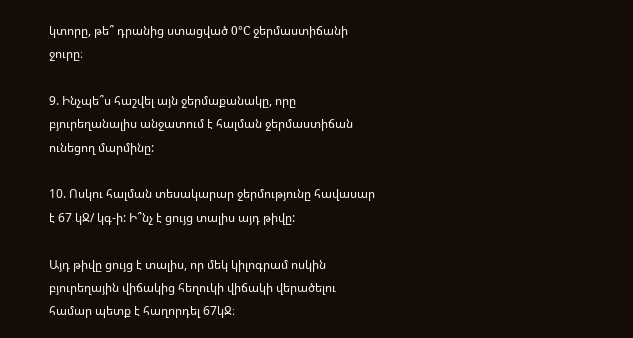կտորը, թե՞ դրանից ստացված 0°C ջերմաստիճանի ջուրը։

9. Ինչպե՞ս հաշվել այն ջերմաքանակը, որը բյուրեղանալիս անջատում է հալման ջերմաստիճան ունեցող մարմինը:

10. Ոսկու հալման տեսակարար ջերմությունը հավասար է 67 կՋ/ կգ-ի: Ի՞նչ է ցույց տալիս այդ թիվը:

Այդ թիվը ցույց է տալիս, որ մեկ կիլոգրամ ոսկին բյուրեղային վիճակից հեղուկի վիճակի վերածելու համար պետք է հաղորդել 67կՋ։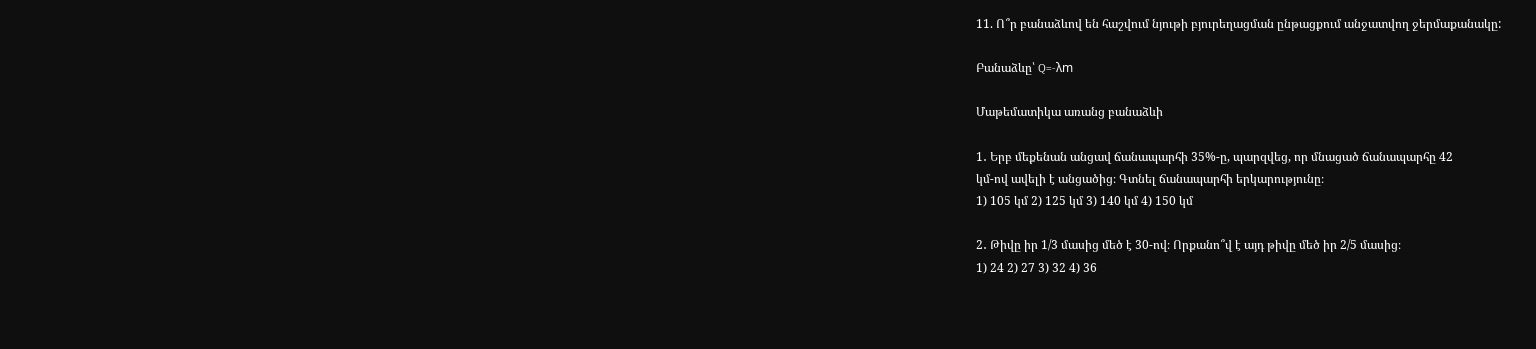11. Ո՞ր բանաձևով են հաշվում նյութի բյուրեղացման ընթացքում անջատվող ջերմաքանակը:

Բանաձևը՝ Q=-λm

Մաթեմատիկա առանց բանաձևի

1․ Երբ մեքենան անցավ ճանապարհի 35%-ը, պարզվեց, որ մնացած ճանապարհը 42
կմ-ով ավելի է անցածից։ Գտնել ճանապարհի երկարությունը։
1) 105 կմ 2) 125 կմ 3) 140 կմ 4) 150 կմ

2․ Թիվը իր 1/3 մասից մեծ է 30-ով։ Որքանո՞վ է այդ թիվը մեծ իր 2/5 մասից։
1) 24 2) 27 3) 32 4) 36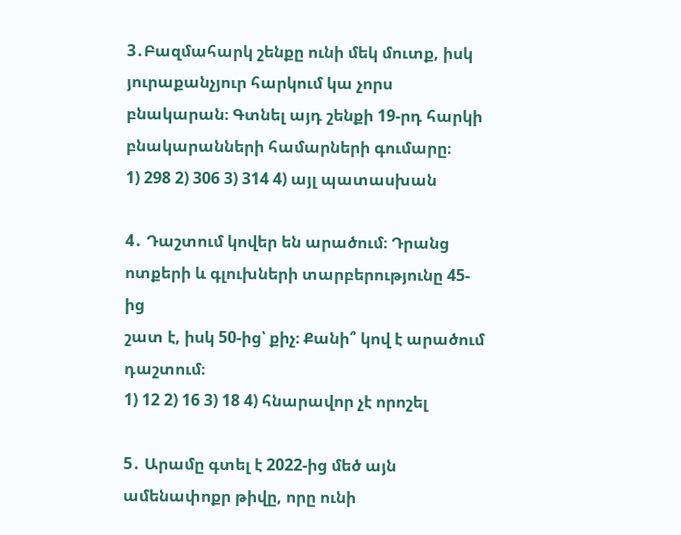3․Բազմահարկ շենքը ունի մեկ մուտք, իսկ յուրաքանչյուր հարկում կա չորս
բնակարան։ Գտնել այդ շենքի 19-րդ հարկի բնակարանների համարների գումարը։
1) 298 2) 306 3) 314 4) այլ պատասխան

4․ Դաշտում կովեր են արածում։ Դրանց ոտքերի և գլուխների տարբերությունը 45-ից
շատ է, իսկ 50-ից՝ քիչ։ Քանի՞ կով է արածում դաշտում։
1) 12 2) 16 3) 18 4) հնարավոր չէ որոշել

5․ Արամը գտել է 2022-ից մեծ այն ամենափոքր թիվը, որը ունի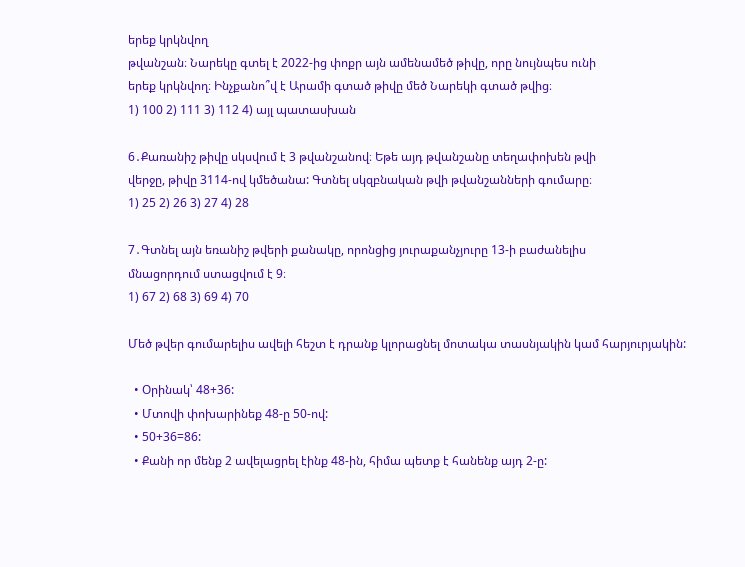երեք կրկնվող
թվանշան։ Նարեկը գտել է 2022-ից փոքր այն ամենամեծ թիվը, որը նույնպես ունի
երեք կրկնվող։ Ինչքանո՞վ է Արամի գտած թիվը մեծ Նարեկի գտած թվից։
1) 100 2) 111 3) 112 4) այլ պատասխան

6․Քառանիշ թիվը սկսվում է 3 թվանշանով։ Եթե այդ թվանշանը տեղափոխեն թվի
վերջը, թիվը 3114-ով կմեծանա: Գտնել սկզբնական թվի թվանշանների գումարը։
1) 25 2) 26 3) 27 4) 28

7․Գտնել այն եռանիշ թվերի քանակը, որոնցից յուրաքանչյուրը 13-ի բաժանելիս
մնացորդում ստացվում է 9։
1) 67 2) 68 3) 69 4) 70

Մեծ թվեր գումարելիս ավելի հեշտ է դրանք կլորացնել մոտակա տասնյակին կամ հարյուրյակին:

  • Օրինակ՝ 48+36:
  • Մտովի փոխարինեք 48-ը 50-ով:
  • 50+36=86:
  • Քանի որ մենք 2 ավելացրել էինք 48-ին, հիմա պետք է հանենք այդ 2-ը: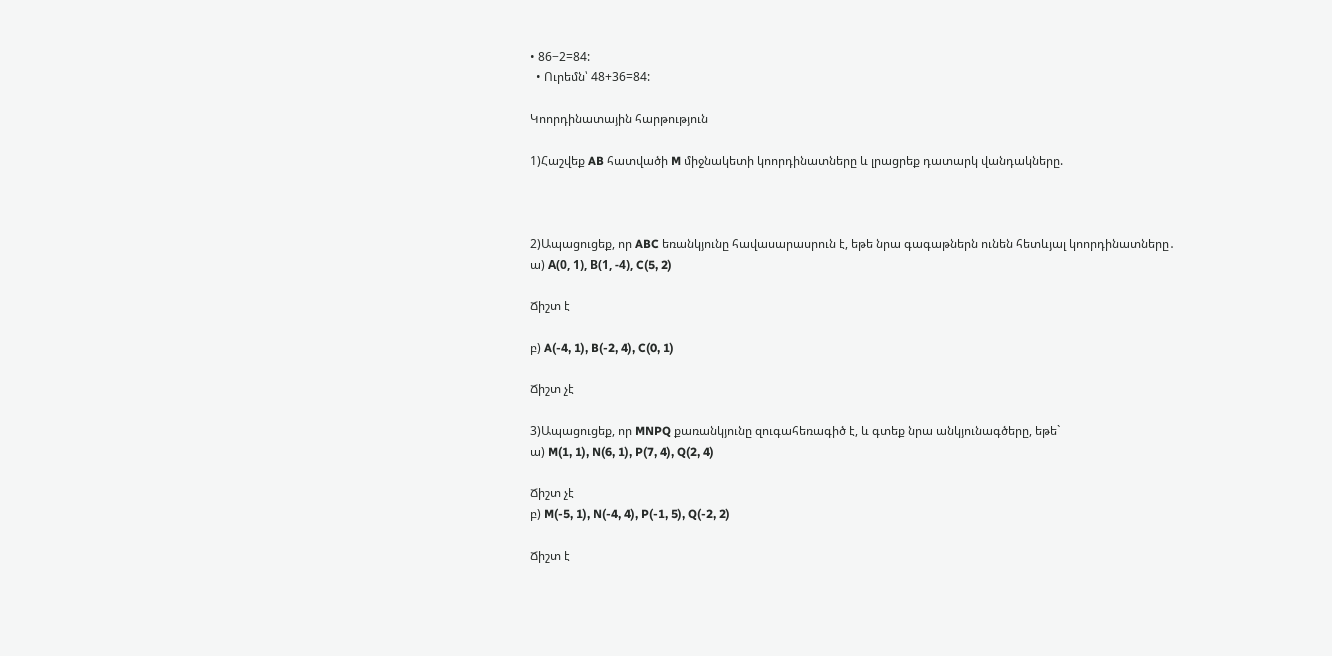• 86−2=84:
  • Ուրեմն՝ 48+36=84:

Կոորդինատային հարթություն

1)Հաշվեք AB հատվածի M միջնակետի կոորդինատները և լրացրեք դատարկ վանդակները.



2)Ապացուցեք, որ ABC եռանկյունը հավասարասրուն է, եթե նրա գագաթներն ունեն հետևյալ կոորդինատները․
ա) А(0, 1), В(1, -4), C(5, 2)

Ճիշտ է

բ) A(-4, 1), B(-2, 4), C(0, 1)

Ճիշտ չէ

3)Ապացուցեք, որ MNPQ քառանկյունը զուգահեռագիծ է, և գտեք նրա անկյունագծերը, եթե`
ա) M(1, 1), N(6, 1), P(7, 4), Q(2, 4)

Ճիշտ չէ
բ) M(-5, 1), N(-4, 4), P(-1, 5), Q(-2, 2)

Ճիշտ է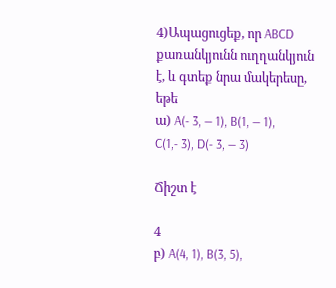4)Ապացուցեք, որ ABCD քառանկյունն ուղղանկյուն է, և գտեք նրա մակերեսը, եթե
ա) A(- 3, — 1), B(1, — 1), C(1,- 3), D(- 3, — 3)

Ճիշտ է

4
բ) A(4, 1), B(3, 5),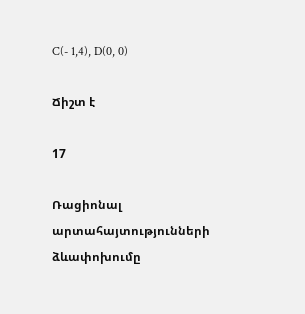C(- 1,4), D(0, 0)

Ճիշտ է

17

Ռացիոնալ արտահայտությունների ձևափոխումը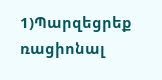1)Պարզեցրեք ռացիոնալ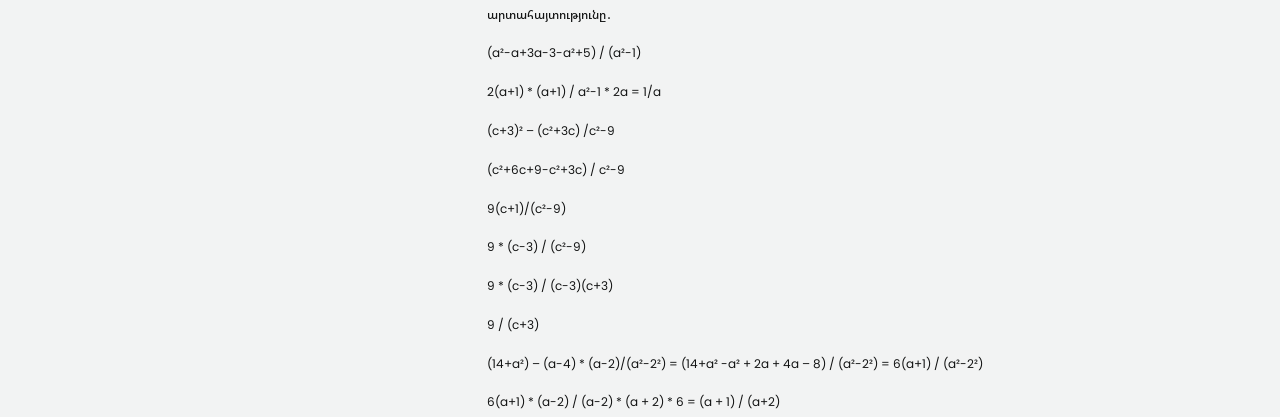արտահայտությունը․

(a²-a+3a-3-a²+5) / (a²-1)

2(a+1) * (a+1) / a²-1 * 2a = 1/a

(c+3)² – (c²+3c) /c²-9

(c²+6c+9-c²+3c) / c²-9

9(c+1)/(c²-9)

9 * (c-3) / (c²-9)

9 * (c-3) / (c-3)(c+3)

9 / (c+3)

(14+a²) – (a-4) * (a-2)/(a²-2²) = (14+a² -a² + 2a + 4a – 8) / (a²-2²) = 6(a+1) / (a²-2²)

6(a+1) * (a-2) / (a-2) * (a + 2) * 6 = (a + 1) / (a+2)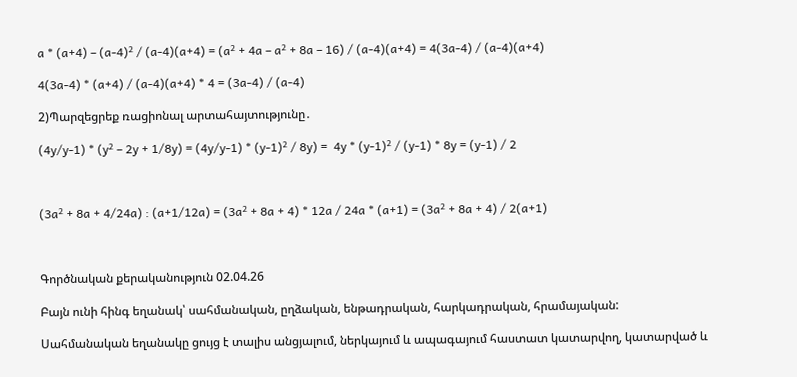a * (a+4) – (a-4)² / (a-4)(a+4) = (a² + 4a – a² + 8a – 16) / (a-4)(a+4) = 4(3a-4) / (a-4)(a+4)

4(3a-4) * (a+4) / (a-4)(a+4) * 4 = (3a-4) / (a-4)

2)Պարզեցրեք ռացիոնալ արտահայտությունը․

(4y/y-1) * (y² – 2y + 1/8y) = (4y/y-1) * (y-1)² / 8y) =  4y * (y-1)² / (y-1) * 8y = (y-1) / 2



(3a² + 8a + 4/24a) : (a+1/12a) = (3a² + 8a + 4) * 12a / 24a * (a+1) = (3a² + 8a + 4) / 2(a+1)



Գործնական քերականություն 02.04.26

Բայն ունի հինգ եղանակ՝ սահմանական, ըղձական, ենթադրական, հարկադրական, հրամայական:

Սահմանական եղանակը ցույց է տալիս անցյալում, ներկայում և ապագայում հաստատ կատարվող, կատարված և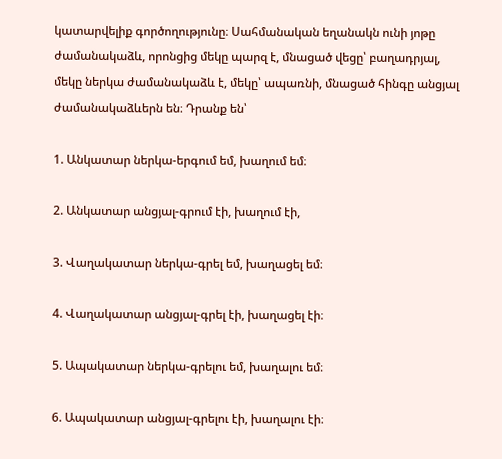կատարվելիք գործողությունը։ Սահմանական եղանակն ունի յոթը ժամանակաձև, որոնցից մեկը պարզ է, մնացած վեցը՝ բաղադրյալ, մեկը ներկա ժամանակաձև է, մեկը՝ ապառնի, մնացած հինգը անցյալ ժամանակաձևերն են։ Դրանք են՝

1. Անկատար ներկա-երգում եմ, խաղում եմ։

2. Անկատար անցյալ-գրում էի, խաղում էի,

3. Վաղակատար ներկա-գրել եմ, խաղացել եմ։

4. Վաղակատար անցյալ-գրել էի, խաղացել էի։

5. Ապակատար ներկա-գրելու եմ, խաղալու եմ։

6. Ապակատար անցյալ-գրելու էի, խաղալու էի։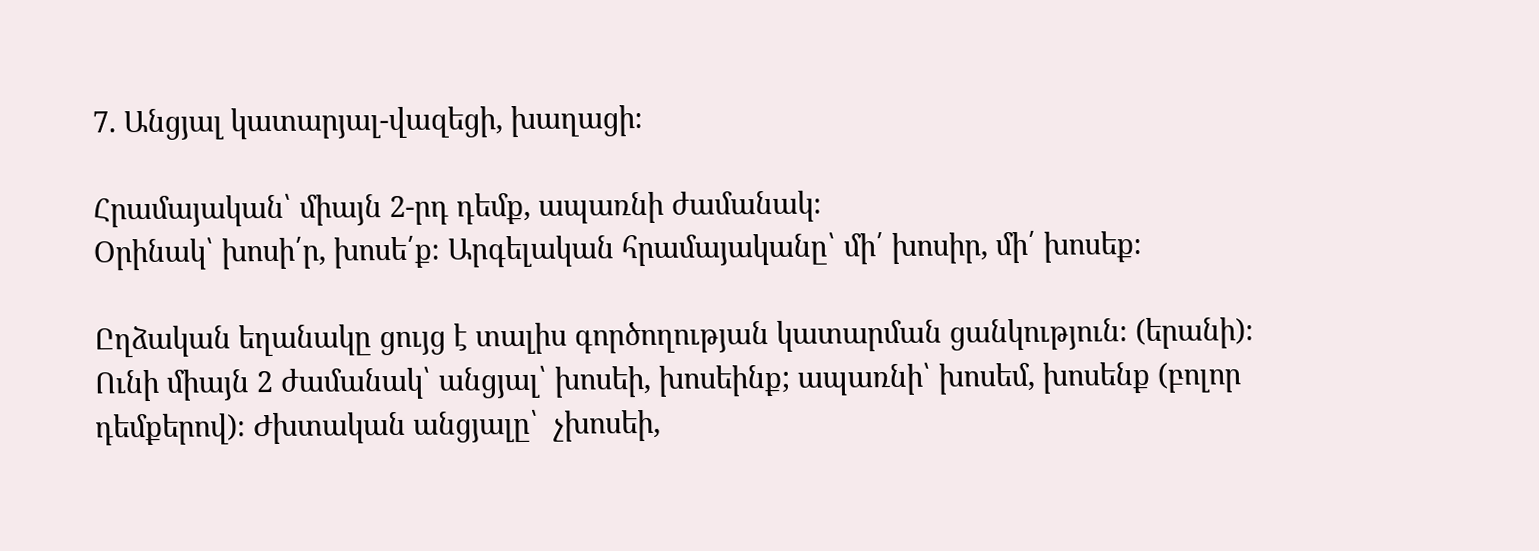7. Անցյալ կատարյալ-վազեցի, խաղացի։

Հրամայական՝ միայն 2-րդ դեմք, ապառնի ժամանակ։
Օրինակ՝ խոսի՛ր, խոսե՛ք։ Արգելական հրամայականը՝ մի՛ խոսիր, մի՛ խոսեք։

Ըղձական եղանակը ցույց է տալիս գործողության կատարման ցանկություն։ (երանի)։ Ունի միայն 2 ժամանակ՝ անցյալ՝ խոսեի, խոսեինք; ապառնի՝ խոսեմ, խոսենք (բոլոր դեմքերով)։ Ժխտական անցյալը՝  չխոսեի,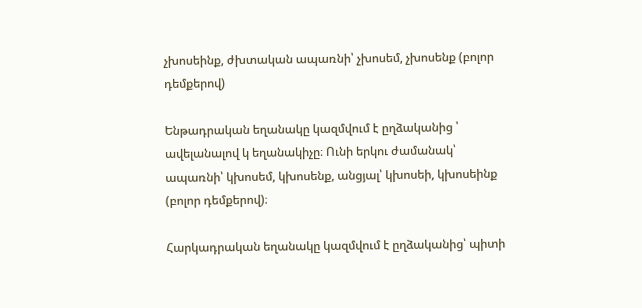չխոսեինք, ժխտական ապառնի՝ չխոսեմ, չխոսենք (բոլոր դեմքերով)

Ենթադրական եղանակը կազմվում է ըղձականից ՝ ավելանալով կ եղանակիչը։ Ունի երկու ժամանակ՝ ապառնի՝ կխոսեմ, կխոսենք, անցյալ՝ կխոսեի, կխոսեինք (բոլոր դեմքերով)։

Հարկադրական եղանակը կազմվում է ըղձականից՝ պիտի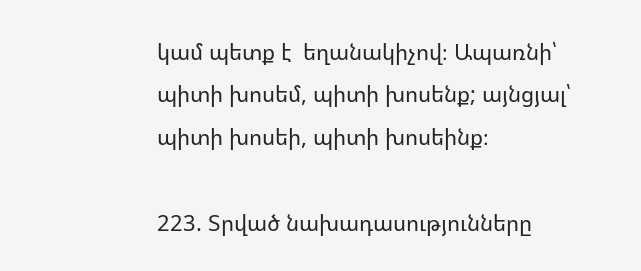կամ պետք է  եղանակիչով։ Ապառնի՝ պիտի խոսեմ, պիտի խոսենք; այնցյալ՝ պիտի խոսեի, պիտի խոսեինք։

223. Տրված նախադասությունները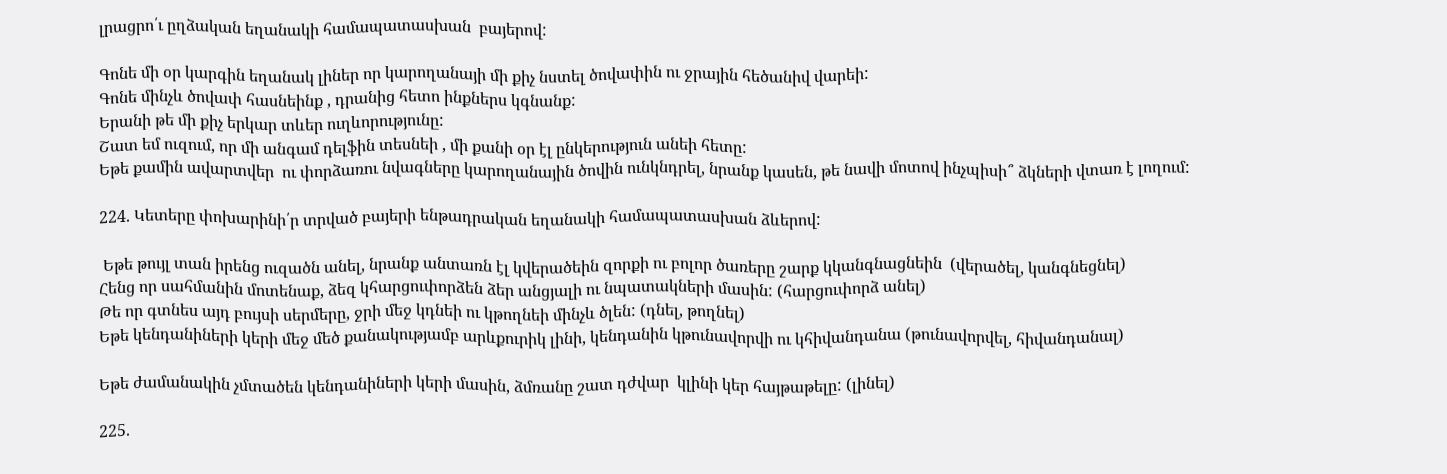լրացրո՛ւ ըղձական եղանակի համապատասխան  բայերով:

Գոնե մի օր կարգին եղանակ լիներ որ կարողանայի մի քիչ նստել ծովափին ու ջրային հեծանիվ վարեի:
Գոնե մինչև ծովափ հասնեինք , դրանից հետո ինքներս կգնանք:
Երանի թե մի քիչ երկար տևեր ուղևորությունը:
Շատ եմ ուզում, որ մի անգամ դելֆին տեսնեի , մի քանի օր էլ ընկերություն անեի հետը:
Եթե քամին ավարտվեր  ու փորձառու նվագները կարողանային ծովին ունկնդրել, նրանք կասեն, թե նավի մոտով ինչպիսի՞ ձկների վտառ է լողում:

224. Կետերը փոխարինի՛ր տրված բայերի ենթադրական եղանակի համապատասխան ձևերով:

 Եթե թույլ տան իրենց ուզածն անել, նրանք անտառն էլ կվերածեին զորքի ու բոլոր ծառերը շարք կկանգնացնեին  (վերածել, կանգնեցնել)
Հենց որ սահմանին մոտենաք, ձեզ կհարցուփորձեն ձեր անցյալի ու նպատակների մասին: (հարցուփորձ անել)
Թե որ գտնես այդ բույսի սերմերը, ջրի մեջ կդնեի ու կթողնեի մինչև ծլեն: (դնել, թողնել)
Եթե կենդանիների կերի մեջ մեծ քանակությամբ արևքուրիկ լինի, կենդանին կթունավորվի ու կհիվանդանա (թունավորվել, հիվանդանալ)

Եթե ժամանակին չմտածեն կենդանիների կերի մասին, ձմռանը շատ դժվար  կլինի կեր հայթաթելը: (լինել)

225.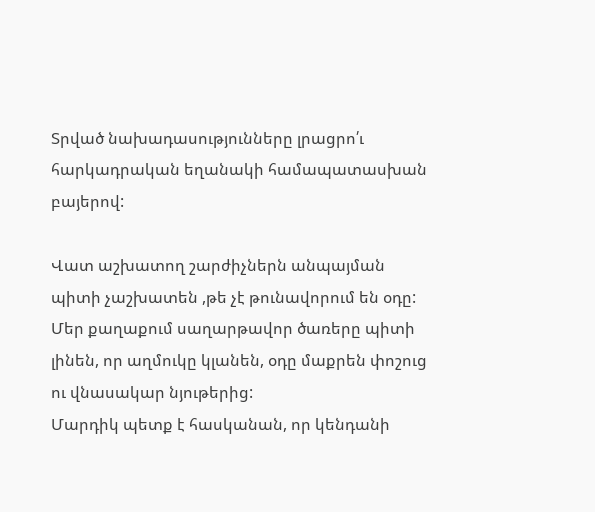Տրված նախադասությունները լրացրո՛ւ հարկադրական եղանակի համապատասխան  բայերով:

Վատ աշխատող շարժիչներն անպայման պիտի չաշխատեն ,թե չէ թունավորում են օդը:
Մեր քաղաքում սաղարթավոր ծառերը պիտի լինեն, որ աղմուկը կլանեն, օդը մաքրեն փոշուց ու վնասակար նյութերից:
Մարդիկ պետք է հասկանան, որ կենդանի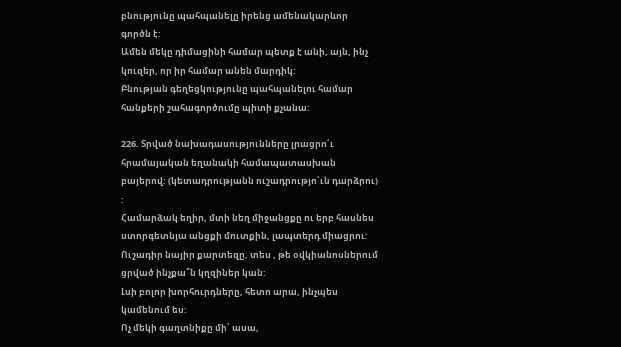բնությունը պահպանելը իրենց ամենակարևոր գործն է:
Ամեն մեկը դիմացինի համար պետք է անի, այն, ինչ կուզեր, որ իր համար անեն մարդիկ:
Բնության գեղեցկությունը պահպանելու համար հանքերի շահագործումը պիտի քչանա:

226. Տրված նախադասությունները լրացրո՛ւ հրամայական եղանակի համապատասխան  բայերով: (կետադրությանն ուշադրությո՛ւն դարձրու) :
Համարձակ եղիր, մտի նեղ միջանցքը ու երբ հասնես ստորգետնյա անցքի մուտքին, լապտերդ միացրու:
Ուշադիր նայիր քարտեզը, տես , թե օվկիանոսներում ցրված ինչքա՞ն կղզիներ կան:
Լսի բոլոր խորհուրդները, հետո արա, ինչպես կամենում ես:
Ոչ մեկի գաղտնիքը մի՛ ասա,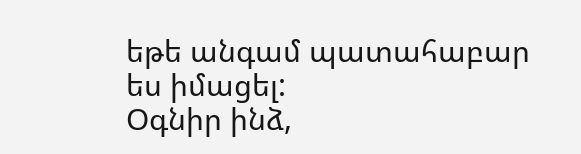եթե անգամ պատահաբար ես իմացել:
Օգնիր ինձ,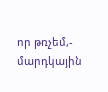որ թռչեմ,- մարդկային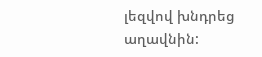լեզվով խնդրեց աղավնին: